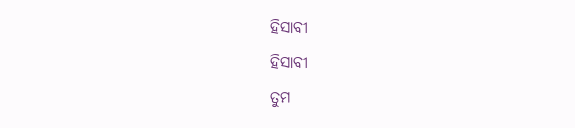ହିସାବୀ
ହିସାବୀ
ତୁମ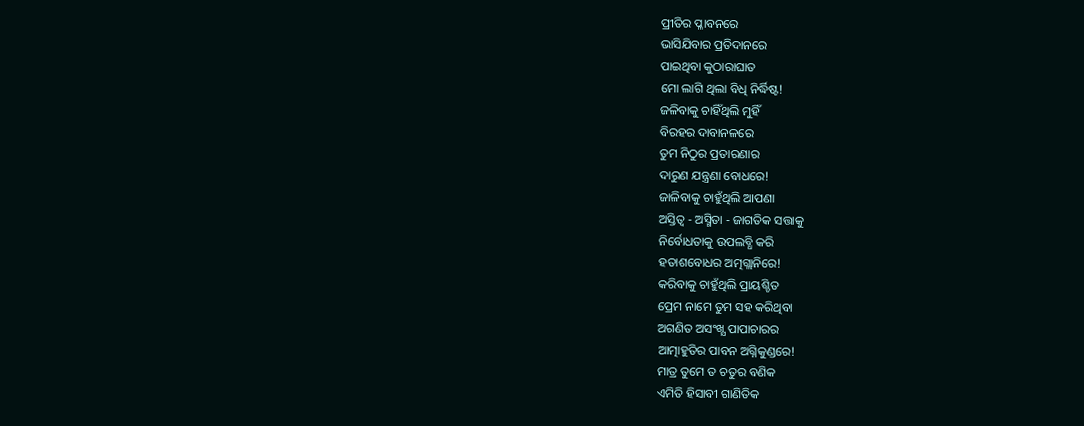ପ୍ରୀତିର ପ୍ଳାବନରେ
ଭାସିଯିବାର ପ୍ରତିଦାନରେ
ପାଇଥିବା କୁଠାରାଘାତ
ମୋ ଲାଗି ଥିଲା ବିଧି ନିର୍ଦ୍ଧିଷ୍ଟ!
ଜଳିବାକୁ ଚାହିଁଥିଲି ମୁହିଁ
ବିରହର ଦାବାନଳରେ
ତୁମ ନିଠୁର ପ୍ରତାରଣାର
ଦାରୁଣ ଯନ୍ତ୍ରଣା ବୋଧରେ!
ଜାଳିବାକୁ ଚାହୁଁଥିଲି ଆପଣା
ଅସ୍ତିତ୍ୱ - ଅସ୍ମିତା - ଜାଗତିକ ସତ୍ତାକୁ
ନିର୍ବୋଧତାକୁ ଉପଲବ୍ଧି କରି
ହତାଶବୋଧର ଅତ୍ମଗ୍ଲାନିରେ!
କରିବାକୁ ଚାହୁଁଥିଲି ପ୍ରାୟଶ୍ଚିତ
ପ୍ରେମ ନାମେ ତୁମ ସହ କରିଥିବା
ଅଗଣିତ ଅସଂଖ୍ଯ ପାପାଚାରର
ଆତ୍ମାହୁତିର ପାବନ ଅଗ୍ନିକୁଣ୍ଡରେ!
ମାତ୍ର ତୁମେ ତ ଚତୁର ବଣିକ
ଏମିତି ହିସାବୀ ଗାଣିତିକ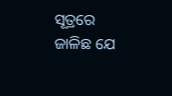ସୂତ୍ରରେ
ଜାଳିଛ ଯେ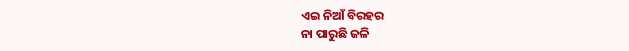ଏଇ ନିଆଁ ବିରହର
ନା ପାରୁଛି ଜଳି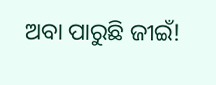ଅବା ପାରୁଛି ଜୀଇଁ!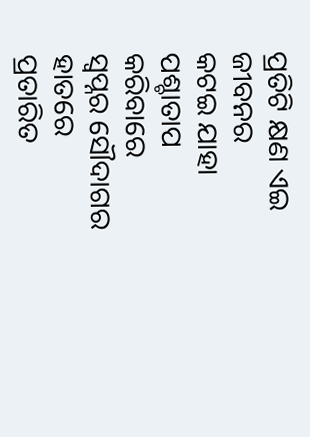ପ୍ରତିଟି କ୍ଷଣ ଏଇ ଜୀବନର
କଟଇ ଯାହା ପଶ୍ଚାତାପ କରିବାରେ
ସ୍ବପ୍ନର ସୌଦାଗର ହାତରେ
ପ୍ରତାରିତ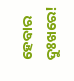ହେବାର ଦୁଃଖରେ!